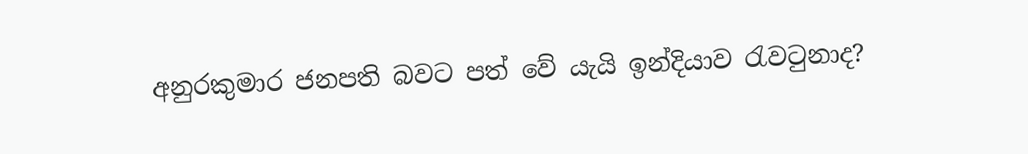අනුරකුමාර ජනපති බවට පත් වේ යැයි ඉන්දියාව රැවටුනාද?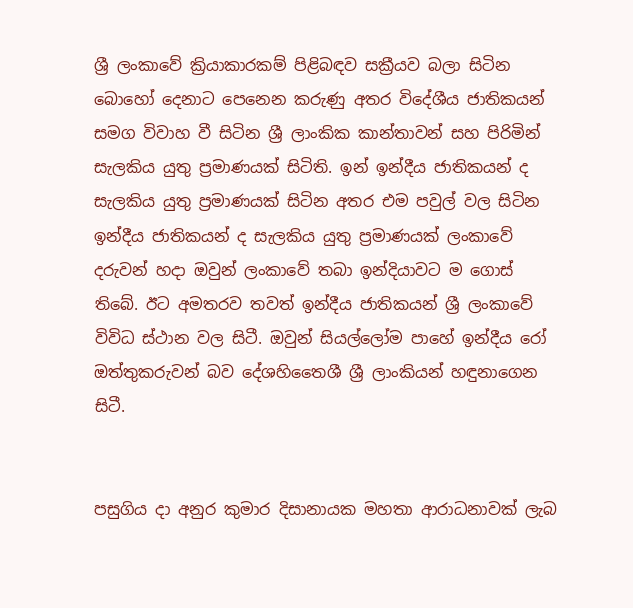ශ්‍රී ලංකාවේ ක්‍රියාකාරකම් පිළිබඳව සක්‍රීයව බලා සිටින බොහෝ දෙනාට පෙනෙන කරුණු අතර විදේශීය ජාතිකයන් සමග විවාහ වී සිටින ශ්‍රී ලාංකික කාන්තාවන් සහ පිරිමින් සැලකිය යුතු ප්‍රමාණයක් සිටිති. ඉන් ඉන්දීය ජාතිකයන් ද සැලකිය යුතු ප්‍රමාණයක් සිටින අතර එම පවුල් වල සිටින ඉන්දීය ජාතිකයන් ද සැලකිය යුතු ප්‍රමාණයක් ලංකාවේ දරුවන් හදා ඔවුන් ලංකාවේ තබා ඉන්දියාවට ම ගොස් තිබේ. ඊට අමතරව තවත් ඉන්දීය ජාතිකයන් ශ්‍රී ලංකාවේ විවිධ ස්ථාන වල සිටී. ඔවුන් සියල්ලෝම පාහේ ඉන්දීය රෝ ඔත්තුකරුවන් බව දේශහිතෛශී ශ්‍රී ලාංකියන් හඳුනාගෙන සිටී.


පසුගිය දා අනුර කුමාර දිසානායක මහතා ආරාධනාවක් ලැබ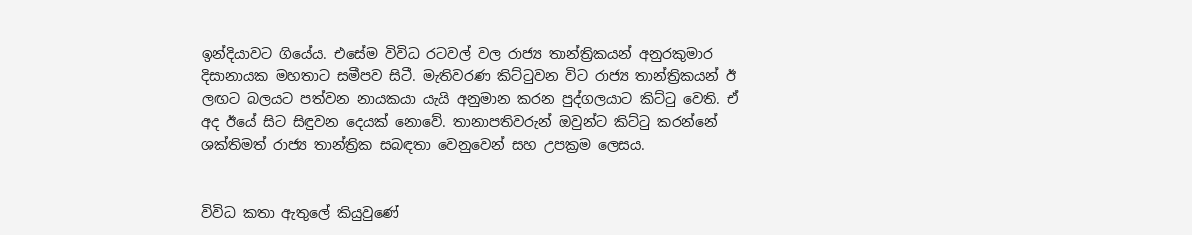ඉන්දියාවට ගියේය. එසේම විවිධ රටවල් වල රාජ්‍ය තාන්ත්‍රිකයන් අනුරකුමාර දිසානායක මහතාට සමීපව සිටී. මැතිවරණ කිට්ටුවන විට රාජ්‍ය තාන්ත්‍රිකයන් ඊ ලඟට බලයට පත්වන නායකයා යැයි අනුමාන කරන පුද්ගලයාට කිට්ටු වෙති. ඒ අද ඊයේ සිට සිඳුවන දෙයක් නොවේ. තානාපතිවරුන් ඔවුන්ට කිට්ටු කරන්නේ ශක්තිමත් රාජ්‍ය තාන්ත්‍රික සබඳතා වෙනුවෙන් සහ උපක්‍රම ලෙසය.


විවිධ කතා ඇතුලේ කියුවුණේ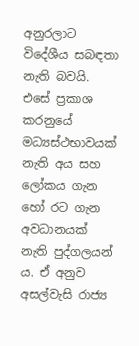අනුරලාට විදේශීය සබඳතා නැති බවයි. එසේ ප්‍රකාශ කරනුයේ මධ්‍යස්ථභාවයක් නැති අය සහ ලෝකය ගැන හෝ රට ගැන අවධානයක් නැති පුද්ගලයන් ය. ඒ අනුව අසල්වැසි රාජ්‍ය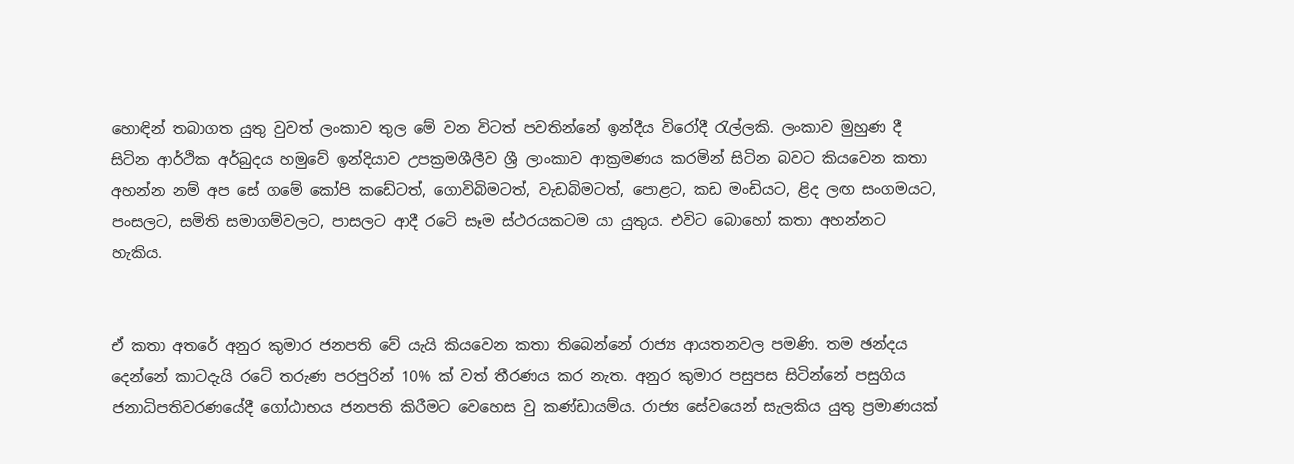හොඳින් තබාගත යුතු වුවත් ලංකාව තුල මේ වන විටත් පවතින්නේ ඉන්දීය විරෝදී රැල්ලකි. ලංකාව මුහුණ දී සිටින ආර්ථික අර්බුදය හමුවේ ඉන්දියාව උපක්‍රමශීලීව ශ්‍රී ලාංකාව ආක්‍රමණය කරමින් සිටින බවට කියවෙන කතා අහන්න නම් අප සේ ගමේ කෝපි කඩේටත්, ගොවිබිමටත්, වැඩබිමටත්, පොළට, කඩ මංඩියට, ළිද ලඟ සංගමයට, පංසලට, සමිති සමාගම්වලට, පාසලට ආදී රටෙි සෑම ස්ථරයකටම යා යුතුය. එවිට බොහෝ කතා අහන්නට හැකිය.


ඒ කතා අතරේ අනුර කුමාර ජනපති වේ යැයි කියවෙන කතා තිබෙන්නේ රාජ්‍ය ආයතනවල පමණි. තම ඡන්දය දෙන්නේ කාටදැයි රටේ තරුණ පරපුරින් 10% ක් වත් තීරණය කර නැත. අනුර කුමාර පසුපස සිටින්නේ පසුගිය ජනාධිපතිවරණයේදී ගෝඨාභය ජනපති කිරීමට වෙහෙස වු කණ්ඩායම්ය. රාජ්‍ය සේවයෙන් සැලකිය යුතු ප්‍රමාණයක්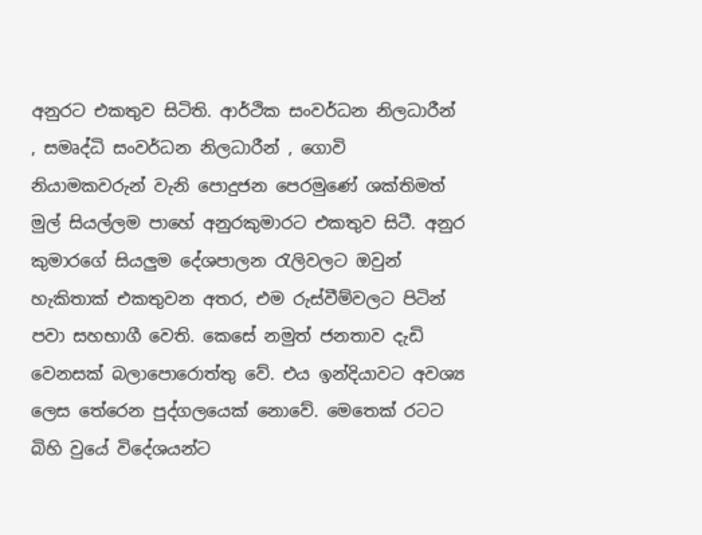අනුරට එකතුව සිටිති. ආර්ථික සංවර්ධන නිලධාරීන් , සමෘද්ධි සංවර්ධන නිලධාරීන් , ගොවි නියාමකවරුන් වැනි පොදුජන පෙරමුණේ ශක්තිමත් මුල් සියල්ලම පාහේ අනුරකුමාරට එකතුව සිටී. අනුර කුමාරගේ සියලුම දේශපාලන රැලිවලට ඔවුන් හැකිතාක් එකතුවන අතර, එම රුස්වීම්වලට පිටින් පවා සහභාගී වෙති. කෙසේ නමුත් ජනතාව දැඩි වෙනසක් බලාපොරොත්තු වේ. එය ඉන්දියාවට අවශ්‍ය ලෙස තේරෙන පුද්ගලයෙක් නොවේ. මෙතෙක් රටට බිහි වුයේ විදේශයන්ට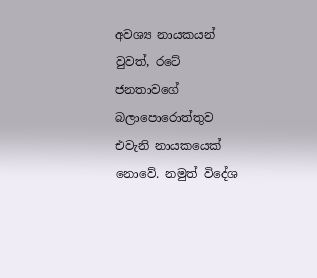අවශ්‍ය නායකයන් වුවත්, රටේ ජනතාවගේ බලාපොරොත්තුව එවැනි නායකයෙක් නොවේ. නමුත් විදේශ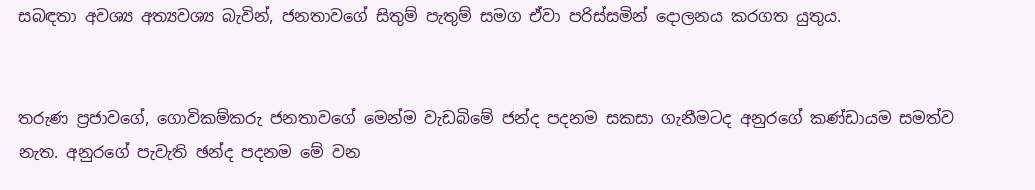සබඳතා අවශ්‍ය අත්‍යවශ්‍ය බැවින්, ජනතාවගේ සිතුම් පැතුම් සමග ඒවා පරිස්සමින් දොලනය කරගත යුතුය.


තරුණ ප්‍රජාවගේ, ගොවිකම්කරු ජනතාවගේ මෙන්ම වැඩබිමේ ජන්ද පදනම සකසා ගැනීමටද අනුරගේ කණ්ඩායම සමත්ව නැත. අනුරගේ පැවැති ඡන්ද පදනම මේ වන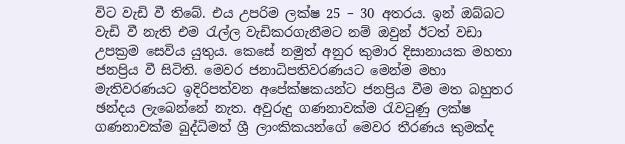විට වැඩි වී තිබේ. එය උපරිම ලක්ෂ 25 – 30 අතරය. ඉන් ඔබ්බට වැඩි වී නැති එම රැල්ල වැඩිකරගැනීමට නම් ඔවුන් ඊටත් වඩා උපක්‍රම සෙවිය යුතුය. කෙසේ නමුත් අනුර කුමාර දිසානායක මහතා ජනප්‍රිය වී සිටිති. මෙවර ජනාධිපතිවරණයට මෙන්ම මහා මැතිවරණයට ඉදිරිපත්වන අපේක්ෂකයන්ට ජනප්‍රිය වීම මත බහුතර ඡන්දය ලැබෙන්නේ නැත. අවුරුදු ගණනාවක්ම රැවටුණු ලක්ෂ ගණනාවක්ම බුද්ධිමත් ශ්‍රී ලාංකිකයන්ගේ මෙවර තීරණය කුමක්ද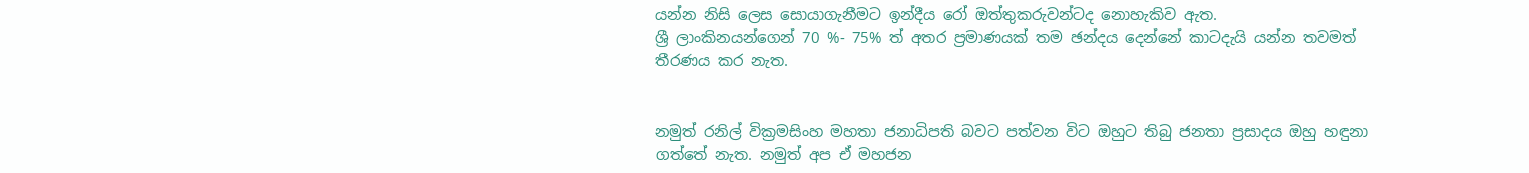යන්න නිසි ලෙස සොයාගැනීමට ඉන්දීය රෝ ඔත්තුකරුවන්ටද නොහැකිව ඇත.
ශ්‍රී ලාංකිනයන්ගෙන් 70 %- 75% ත් අතර ප්‍රමාණයක් තම ඡන්දය දෙන්නේ කාටදැයි යන්න තවමත් තීරණය කර නැත.


නමුත් රනිල් වික්‍රමසිංහ මහතා ජනාධිපති බවට පත්වන විට ඔහුට තිබු ජනතා ප්‍රසාදය ඔහු හඳුනා ගත්තේ නැත. නමුත් අප ඒ මහජන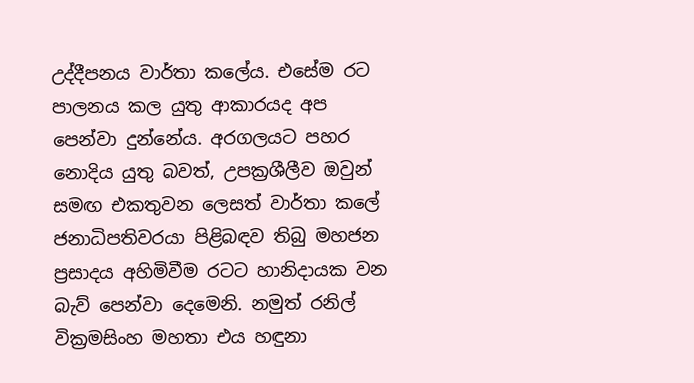උද්දීපනය වාර්තා කලේය. එසේම රට පාලනය කල යුතු ආකාරයද අප පෙන්වා දුන්නේය. අරගලයට පහර නොදිය යුතු බවත්, උපක්‍රශීලීව ඔවුන් සමඟ එකතුවන ලෙසත් වාර්තා කලේ ජනාධිපතිවරයා පිළිබඳව තිබු මහජන ප්‍රසාදය අහිමිවීම රටට හානිදායක වන බැව් පෙන්වා දෙමෙනි. නමුත් රනිල් වික්‍රමසිංහ මහතා එය හඳුනා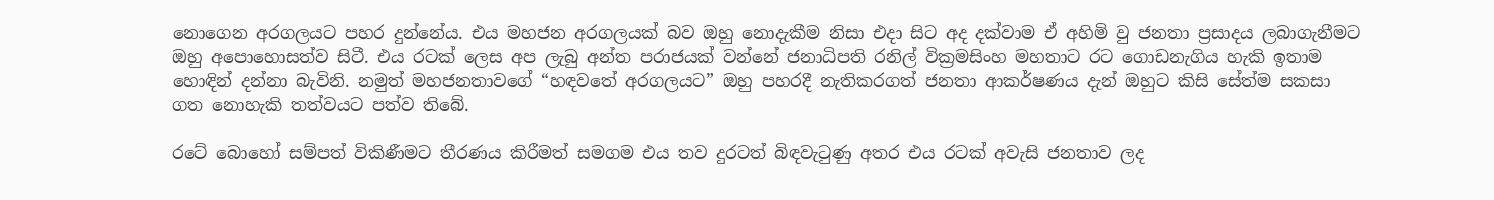නොගෙන අරගලයට පහර දුන්නේය. එය මහජන අරගලයක් බව ඔහු නොදැකීම නිසා එදා සිට අද දක්වාම ඒ අහිමි වු ජනතා ප්‍රසාදය ලබාගැනීමට ඔහු අපොහොසත්ව සිටී. එය රටක් ලෙස අප ලැබු අන්ත පරාජයක් වන්නේ ජනාධිපති රනිල් වික්‍රමසිංහ මහතාට රට ගොඩනැගිය හැකි ඉතාම හොඳින් දන්නා බැවිනි. නමුත් මහජනතාවගේ “හඳවතේ අරගලයට” ඔහු පහරදී නැතිකරගත් ජනතා ආකර්ෂණය දැන් ඔහුට කිසි සේත්ම සකසා ගත නොහැකි තත්වයට පත්ව තිබේ.

රටේ බොහෝ සම්පත් විකිණීමට තීරණය කිරීමත් සමගම එය තව දුරටත් බිඳවැටුණු අතර එය රටක් අවැසි ජනතාව ලද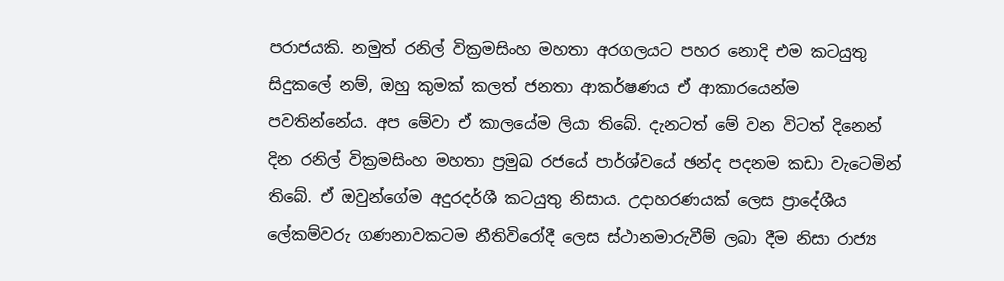පරාජයකි. නමුත් රනිල් වික්‍රමසිංහ මහතා අරගලයට පහර නොදි එම කටයුතු සිදුකලේ නම්, ඔහු කුමක් කලත් ජනතා ආකර්ෂණය ඒ ආකාරයෙන්ම පවතින්නේය. අප මේවා ඒ කාලයේම ලියා තිබේ. දැනටත් මේ වන විටත් දිනෙන් දින රනිල් වික්‍රමසිංහ මහතා ප්‍රමුඛ රජයේ පාර්ශ්වයේ ඡන්ද පදනම කඩා වැටෙමින් තිබේ. ඒ ඔවුන්ගේම අදුරදර්ශී කටයුතු නිසාය. උදාහරණයක් ලෙස ප්‍රාදේශීය ලේකම්වරු ගණනාවකටම නීතිවිරෝදී ලෙස ස්ථානමාරුවීම් ලබා දීම නිසා රාජ්‍ය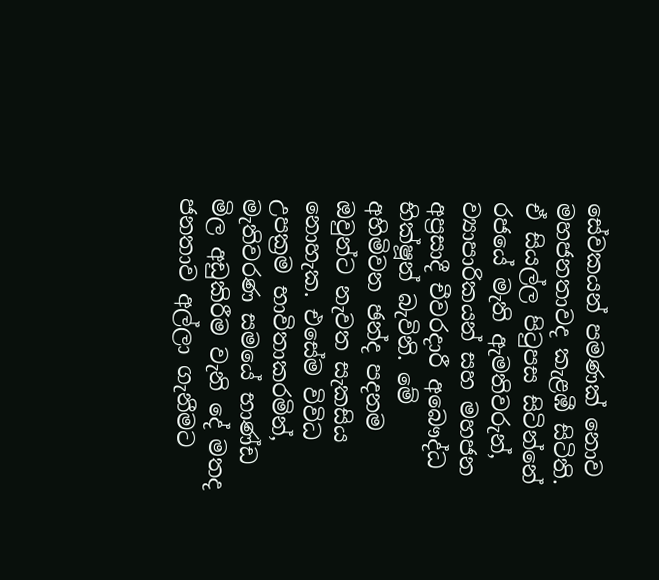සේවකයන් පමණක් නොව මහජනතාවද කැළඹී සිටිති. ඒ සියල්ල පිටුපස සිටින්නේ රජයේ මැති ඇමතිවරුන්, ව්‍යාපාරිකයන් සහ මහජන අප්‍රසාදී චීවරදාරී අබෞද්ධ භික්ෂූන් බැවිනි. මේ අහිමිවන ඡන්ද පදනම ඔවුන්ට නැවත සැකසිය නොහැක. එසේම විවිධ උපක්‍රම භාවිතාකරමින්, මැතිවරණ සමයේ භාණ්ඩ මිල අඩුකිරීම වැනි දේ මතද ජනතාව අල්ලා ගැනීමට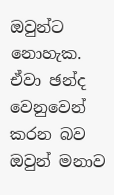ඔවුන්ට නොහැක. ඒවා ඡන්ද වෙනුවෙන් කරන බව ඔවුන් මනාව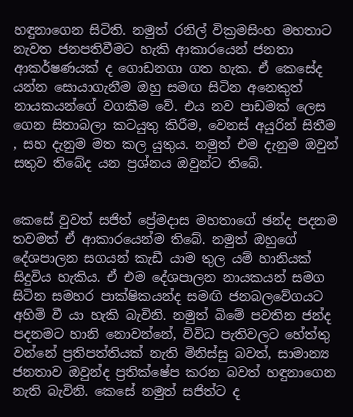හඳුනාගෙන සිටිති. නමුත් රනිල් වික්‍රමසිංහ මහතාට නැවත ජනපතිවීමට හැකි ආකාරයෙන් ජනතා ආකර්ෂණයක් ද ගොඩනගා ගත හැක. ඒ කෙසේද යන්න සොයාගැනීම ඔහු සමඟ සිටින අනෙකුත් නායකයන්ගේ වගකීම වේ. එය නව පාඩමක් ලෙස ගෙන සිතාබලා කටයුතු කිරීම, වෙනස් අයුරින් සිතීම , සහ දැනුම මත කල යුතුය. නමුත් එම දැනුම ඔවුන් සතුව තිබේද යන ප්‍රශ්නය ඔවුන්ට තිබේ.


කෙසේ වුවත් සජිත් ප්‍රේමදාස මහතාගේ ඡන්ද පදනම තවමත් ඒ ආකාරයෙන්ම තිබේ. නමුත් ඔහුගේ දේශපාලන සගයන් කැඩී යාම තුල යම් හානියක් සිදුවිය හැකිය. ඒ එම දේශපාලන නායකයන් සමග සිටින සමහර පාක්ෂිකයන්ද සමඟි ජනබලවේගයට අහිමි වී යා හැකි බැවිනි. නමුත් බිමේ පවතින ජන්ද පදනමට හානි නොවන්නේ, විවිධ පැතිවලට හේත්තු වන්නේ ප්‍රතිපත්තියක් නැති මිනිස්සු බවත්, සාමාන්‍ය ජනතාව ඔවුන්ද ප්‍රතික්ෂේප කරන බවත් හඳුනාගෙන නැති බැවිනි. කෙසේ නමුත් සජිත්ට ද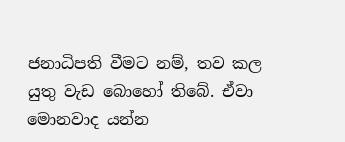ජනාධිපති වීමට නම්, තව කල යුතු වැඩ බොහෝ තිබේ. ඒවා මොනවාද යන්න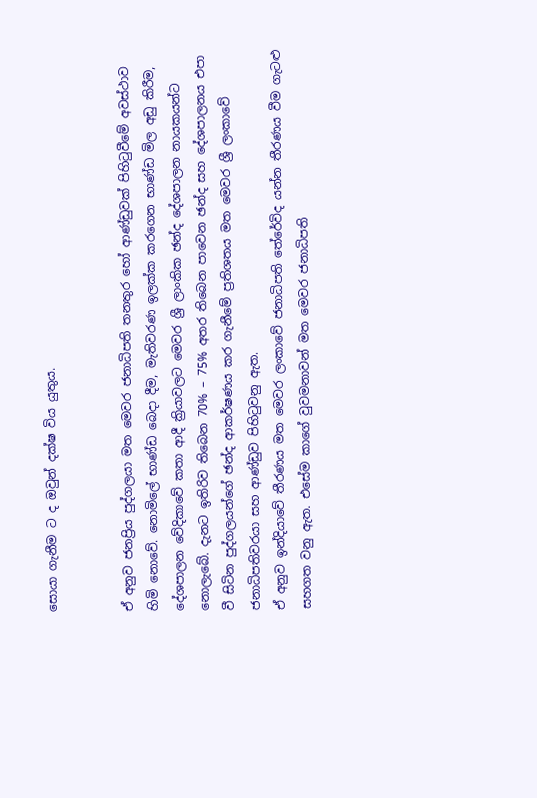සොයා ගැනීම ට ද ඔවුන් දක්ෂ විය යුතුය.


ඒ අනුව ජනප්‍රිය පුද්ගලයා මත මෙවර ජනාධිපති තනතුර හෝ ආණ්ඩුවක් පිහිටුවීමේ අවස්ථාව හිමි නොවේ. නොමිලේ භාණ්ඩ බෙදා දීම, මැතිවරණ ඉලක්ක කරගෙන භාණ්ඩ මිල අඩු කිරීම, දේශපාලන වේදිකාවේ කතා ආදී ක්‍රියාවලට මෙවර ශ්‍රී ලාංකික ඡන්ද දේශපාලන නායකයන්ට නොලැබේ. දැනට ඉතිරිව තිබෙන 70% – 75% අතර තිබෙන පාවෙන ඡන්ද සහ දේශපාලනය එපා වී සිටින පුද්ගලයන්ගේ ඡන්ද ආකර්ෂණය කර ගැනීමේ ප්‍රතිශතය මත මෙවර ශ්‍රී ලංකාවේ ජනාධිපතිවරයා සහ ආණ්ඩුව පිහිටුවනු ඇත.
ඒ අනුව ඉන්දියාවේ තීරණය මත මෙවර ලංකාවේ ජනාධිපති තේරේවිද යන්න තීරණය වීම ගැටළු සහගත වනු ඇත. එසේම කාගේ වුවමනාවන් මත මෙවර ජනාධිපති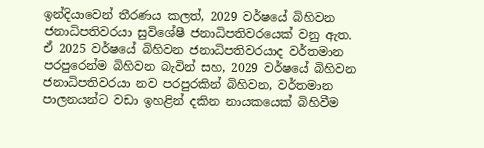ඉන්දියාවෙන් තීරණය කලත්, 2029 වර්ෂයේ බිහිවන ජනාධිපතිවරයා සුවිශේෂී ජනාධිපතිවරයෙක් වනු ඇත. ඒ 2025 වර්ෂයේ බිහිවන ජනාධිපතිවරයාද වර්තමාන පරපුරෙන්ම බිහිවන බැවින් සහ, 2029 වර්ෂයේ බිහිවන ජනාධිපතිවරයා නව පරපුරකින් බිහිවන, වර්තමාන පාලනයන්ට වඩා ඉහළින් දකින නායකයෙක් බිහිවීම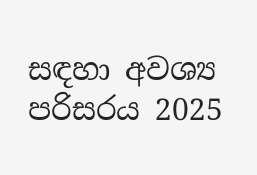සඳහා අවශ්‍ය පරිසරය 2025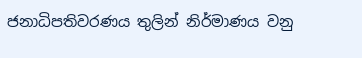ජනාධිපතිවරණය තුලින් නිර්මාණය වනු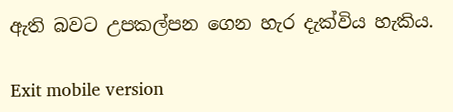ඇති බවට උපකල්පන ගෙන හැර දැක්විය හැකිය.

Exit mobile version